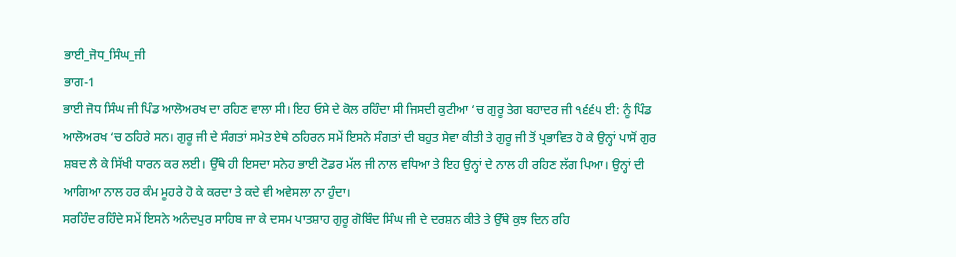ਭਾਈ_ਜੋਧ_ਸਿੰਘ_ਜੀ
ਭਾਗ-1
ਭਾਈ ਜੋਧ ਸਿੰਘ ਜੀ ਪਿੰਡ ਆਲੋਅਰਖ ਦਾ ਰਹਿਣ ਵਾਲਾ ਸੀ। ਇਹ ਓਸੇ ਦੇ ਕੋਲ ਰਹਿੰਦਾ ਸੀ ਜਿਸਦੀ ਕੁਟੀਆ ‘ਚ ਗੁਰੂ ਤੇਗ ਬਹਾਦਰ ਜੀ ੧੬੬੫ ਈ: ਨੂੰ ਪਿੰਡ ਆਲੋਅਰਖ ‘ਚ ਠਹਿਰੇ ਸਨ। ਗੁਰੂ ਜੀ ਦੇ ਸੰਗਤਾਂ ਸਮੇਤ ਏਥੇ ਠਹਿਰਨ ਸਮੇਂ ਇਸਨੇ ਸੰਗਤਾਂ ਦੀ ਬਹੁਤ ਸੇਵਾ ਕੀਤੀ ਤੇ ਗੁਰੂ ਜੀ ਤੋਂ ਪ੍ਰਭਾਵਿਤ ਹੋ ਕੇ ਉਨ੍ਹਾਂ ਪਾਸੋਂ ਗੁਰ ਸ਼ਬਦ ਲੈ ਕੇ ਸਿੱਖੀ ਧਾਰਨ ਕਰ ਲਈ। ਉੱਥੇ ਹੀ ਇਸਦਾ ਸਨੇਹ ਭਾਈ ਟੋਡਰ ਮੱਲ ਜੀ ਨਾਲ ਵਧਿਆ ਤੇ ਇਹ ਉਨ੍ਹਾਂ ਦੇ ਨਾਲ ਹੀ ਰਹਿਣ ਲੱਗ ਪਿਆ। ਉਨ੍ਹਾਂ ਦੀ ਆਗਿਆ ਨਾਲ ਹਰ ਕੰਮ ਮੂਹਰੇ ਹੋ ਕੇ ਕਰਦਾ ਤੇ ਕਦੇ ਵੀ ਅਵੇਸਲਾ ਨਾ ਹੁੰਦਾ।
ਸਰਹਿੰਦ ਰਹਿੰਦੇ ਸਮੇਂ ਇਸਨੇ ਅਨੰਦਪੁਰ ਸਾਹਿਬ ਜਾ ਕੇ ਦਸਮ ਪਾਤਸ਼ਾਹ ਗੁਰੂ ਗੋਬਿੰਦ ਸਿੰਘ ਜੀ ਦੇ ਦਰਸ਼ਨ ਕੀਤੇ ਤੇ ਉੱਥੇ ਕੁਝ ਦਿਨ ਰਹਿ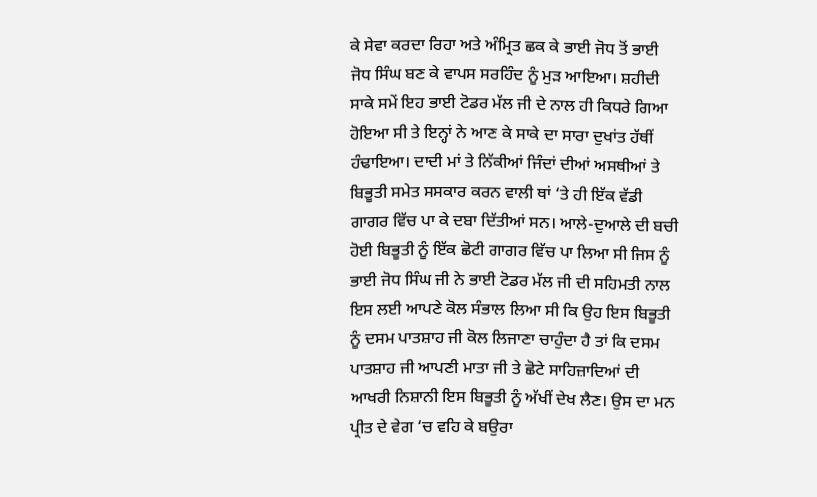ਕੇ ਸੇਵਾ ਕਰਦਾ ਰਿਹਾ ਅਤੇ ਅੰਮ੍ਰਿਤ ਛਕ ਕੇ ਭਾਈ ਜੋਧ ਤੋਂ ਭਾਈ ਜੋਧ ਸਿੰਘ ਬਣ ਕੇ ਵਾਪਸ ਸਰਹਿੰਦ ਨੂੰ ਮੁੜ ਆਇਆ। ਸ਼ਹੀਦੀ ਸਾਕੇ ਸਮੇਂ ਇਹ ਭਾਈ ਟੋਡਰ ਮੱਲ ਜੀ ਦੇ ਨਾਲ ਹੀ ਕਿਧਰੇ ਗਿਆ ਹੋਇਆ ਸੀ ਤੇ ਇਨ੍ਹਾਂ ਨੇ ਆਣ ਕੇ ਸਾਕੇ ਦਾ ਸਾਰਾ ਦੁਖਾਂਤ ਹੱਥੀਂ ਹੰਢਾਇਆ। ਦਾਦੀ ਮਾਂ ਤੇ ਨਿੱਕੀਆਂ ਜਿੰਦਾਂ ਦੀਆਂ ਅਸਥੀਆਂ ਤੇ ਬਿਭੂਤੀ ਸਮੇਤ ਸਸਕਾਰ ਕਰਨ ਵਾਲੀ ਥਾਂ ‘ਤੇ ਹੀ ਇੱਕ ਵੱਡੀ ਗਾਗਰ ਵਿੱਚ ਪਾ ਕੇ ਦਬਾ ਦਿੱਤੀਆਂ ਸਨ। ਆਲੇ-ਦੁਆਲੇ ਦੀ ਬਚੀ ਹੋਈ ਬਿਭੂਤੀ ਨੂੰ ਇੱਕ ਛੋਟੀ ਗਾਗਰ ਵਿੱਚ ਪਾ ਲਿਆ ਸੀ ਜਿਸ ਨੂੰ ਭਾਈ ਜੋਧ ਸਿੰਘ ਜੀ ਨੇ ਭਾਈ ਟੋਡਰ ਮੱਲ ਜੀ ਦੀ ਸਹਿਮਤੀ ਨਾਲ ਇਸ ਲਈ ਆਪਣੇ ਕੋਲ ਸੰਭਾਲ ਲਿਆ ਸੀ ਕਿ ਉਹ ਇਸ ਬਿਭੂਤੀ ਨੂੰ ਦਸਮ ਪਾਤਸ਼ਾਹ ਜੀ ਕੋਲ ਲਿਜਾਣਾ ਚਾਹੁੰਦਾ ਹੈ ਤਾਂ ਕਿ ਦਸਮ ਪਾਤਸ਼ਾਹ ਜੀ ਆਪਣੀ ਮਾਤਾ ਜੀ ਤੇ ਛੋਟੇ ਸਾਹਿਜ਼ਾਦਿਆਂ ਦੀ ਆਖਰੀ ਨਿਸ਼ਾਨੀ ਇਸ ਬਿਭੂਤੀ ਨੂੰ ਅੱਖੀਂ ਦੇਖ ਲੈਣ। ਉਸ ਦਾ ਮਨ ਪ੍ਰੀਤ ਦੇ ਵੇਗ ‘ਚ ਵਹਿ ਕੇ ਬਉਰਾ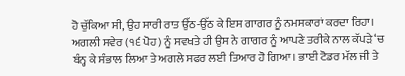ਹੋ ਚੁੱਕਿਆ ਸੀ, ਉਹ ਸਾਰੀ ਰਾਤ ਉੱਠ-ਉੱਠ ਕੇ ਇਸ ਗਾਗਰ ਨੂੰ ਨਮਸਕਾਰਾਂ ਕਰਦਾ ਰਿਹਾ। ਅਗਲੀ ਸਵੇਰ (੧੬ ਪੋਹ) ਨੂੰ ਸਵਖਤੇ ਹੀ ਉਸ ਨੇ ਗਾਗਰ ਨੂੰ ਆਪਣੇ ਤਰੀਕੇ ਨਾਲ ਕੱਪੜੇ ‘ਚ ਬੰਨ੍ਹ ਕੇ ਸੰਭਾਲ ਲਿਆ ਤੇ ਅਗਲੇ ਸਫਰ ਲਈ ਤਿਆਰ ਹੋ ਗਿਆ। ਭਾਈ ਟੋਡਰ ਮੱਲ ਜੀ ਤੇ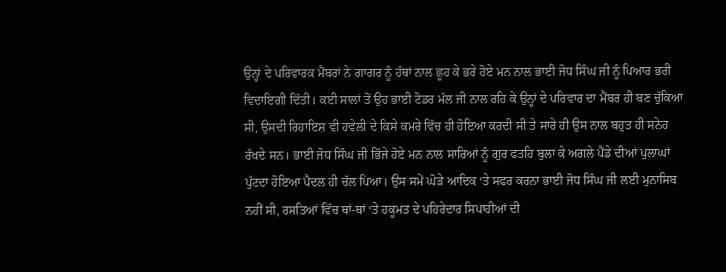ਉਨ੍ਹਾਂ ਦੇ ਪਰਿਵਾਰਕ ਮੈਂਬਰਾਂ ਨੇ ਗਾਗਰ ਨੂੰ ਹੱਥਾਂ ਨਾਲ ਛੂਹ ਕੇ ਭਰੇ ਹੋਏ ਮਨ ਨਾਲ ਭਾਈ ਜੋਧ ਸਿੰਘ ਜੀ ਨੂੰ ਪਿਆਰ ਭਰੀ ਵਿਦਾਇਗੀ ਦਿੱਤੀ। ਕਈ ਸਾਲਾਂ ਤੋਂ ਉਹ ਭਾਈ ਟੋਡਰ ਮੱਲ ਜੀ ਨਾਲ ਰਹਿ ਕੇ ਉਨ੍ਹਾਂ ਦੇ ਪਰਿਵਾਰ ਦਾ ਮੈਂਬਰ ਹੀ ਬਣ ਚੁੱਕਿਆ ਸੀ, ਉਸਦੀ ਰਿਹਾਇਸ਼ ਵੀ ਹਵੇਲੀ ਦੇ ਕਿਸੇ ਕਮਰੇ ਵਿੱਚ ਹੀ ਹੋਇਆ ਕਰਦੀ ਸੀ ਤੇ ਸਾਰੇ ਹੀ ਉਸ ਨਾਲ ਬਹੁਤ ਹੀ ਸਨੇਹ ਰੱਖਦੇ ਸਨ। ਭਾਈ ਜੋਧ ਸਿੰਘ ਜੀ ਭਿੱਜੇ ਹੋਏ ਮਨ ਨਾਲ ਸਾਰਿਆਂ ਨੂੰ ਗੁਰ ਫਤਹਿ ਬੁਲਾ ਕੇ ਅਗਲੇ ਪੈਂਡੇ ਦੀਆਂ ਪੁਲਾਘਾਂ ਪੁੱਟਦਾ ਹੋਇਆ ਪੈਦਲ ਹੀ ਚੱਲ ਪਿਆ। ਉਸ ਸਮੇਂ ਘੋੜੇ ਆਦਿਕ ‘ਤੇ ਸਫਰ ਕਰਨਾ ਭਾਈ ਜੋਧ ਸਿੰਘ ਜੀ ਲਈ ਮੁਨਾਸਿਬ ਨਹੀਂ ਸੀ, ਰਸਤਿਆਂ ਵਿੱਚ ਥਾਂ-ਥਾਂ ‘ਤੇ ਹਕੂਮਤ ਦੇ ਪਹਿਰੇਦਾਰ ਸਿਪਾਹੀਆਂ ਦੀ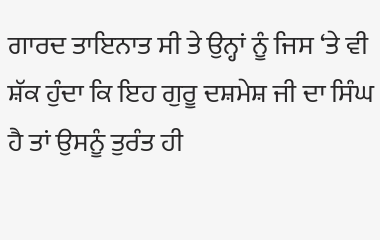ਗਾਰਦ ਤਾਇਨਾਤ ਸੀ ਤੇ ਉਨ੍ਹਾਂ ਨੂੰ ਜਿਸ ‘ਤੇ ਵੀ ਸ਼ੱਕ ਹੁੰਦਾ ਕਿ ਇਹ ਗੁਰੂ ਦਸ਼ਮੇਸ਼ ਜੀ ਦਾ ਸਿੰਘ ਹੈ ਤਾਂ ਉਸਨੂੰ ਤੁਰੰਤ ਹੀ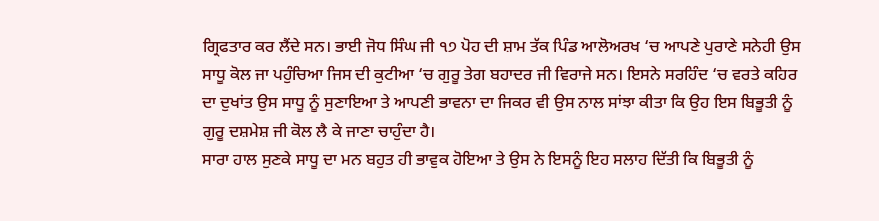ਗ੍ਰਿਫਤਾਰ ਕਰ ਲੈਂਦੇ ਸਨ। ਭਾਈ ਜੋਧ ਸਿੰਘ ਜੀ ੧੭ ਪੋਹ ਦੀ ਸ਼ਾਮ ਤੱਕ ਪਿੰਡ ਆਲੋਅਰਖ ‘ਚ ਆਪਣੇ ਪੁਰਾਣੇ ਸਨੇਹੀ ਉਸ ਸਾਧੂ ਕੋਲ ਜਾ ਪਹੁੰਚਿਆ ਜਿਸ ਦੀ ਕੁਟੀਆ ‘ਚ ਗੁਰੂ ਤੇਗ ਬਹਾਦਰ ਜੀ ਵਿਰਾਜੇ ਸਨ। ਇਸਨੇ ਸਰਹਿੰਦ ‘ਚ ਵਰਤੇ ਕਹਿਰ ਦਾ ਦੁਖਾਂਤ ਉਸ ਸਾਧੂ ਨੂੰ ਸੁਣਾਇਆ ਤੇ ਆਪਣੀ ਭਾਵਨਾ ਦਾ ਜਿਕਰ ਵੀ ਉਸ ਨਾਲ ਸਾਂਝਾ ਕੀਤਾ ਕਿ ਉਹ ਇਸ ਬਿਭੂਤੀ ਨੂੰ ਗੁਰੂ ਦਸ਼ਮੇਸ਼ ਜੀ ਕੋਲ ਲੈ ਕੇ ਜਾਣਾ ਚਾਹੁੰਦਾ ਹੈ।
ਸਾਰਾ ਹਾਲ ਸੁਣਕੇ ਸਾਧੂ ਦਾ ਮਨ ਬਹੁਤ ਹੀ ਭਾਵੁਕ ਹੋਇਆ ਤੇ ਉਸ ਨੇ ਇਸਨੂੰ ਇਹ ਸਲਾਹ ਦਿੱਤੀ ਕਿ ਬਿਭੂਤੀ ਨੂੰ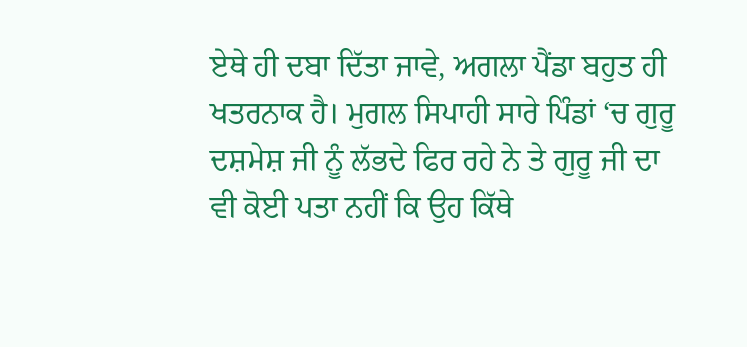ਏਥੇ ਹੀ ਦਬਾ ਦਿੱਤਾ ਜਾਵੇ, ਅਗਲਾ ਪੈਂਡਾ ਬਹੁਤ ਹੀ ਖਤਰਨਾਕ ਹੈ। ਮੁਗਲ ਸਿਪਾਹੀ ਸਾਰੇ ਪਿੰਡਾਂ ‘ਚ ਗੁਰੂ ਦਸ਼ਮੇਸ਼ ਜੀ ਨੂੰ ਲੱਭਦੇ ਫਿਰ ਰਹੇ ਨੇ ਤੇ ਗੁਰੂ ਜੀ ਦਾ ਵੀ ਕੋਈ ਪਤਾ ਨਹੀਂ ਕਿ ਉਹ ਕਿੱਥੇ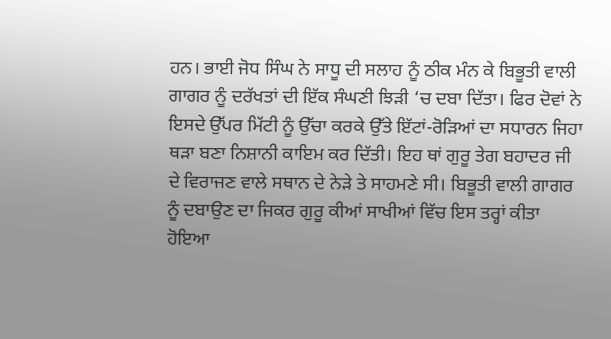ਹਨ। ਭਾਈ ਜੋਧ ਸਿੰਘ ਨੇ ਸਾਧੂ ਦੀ ਸਲਾਹ ਨੂੰ ਠੀਕ ਮੰਨ ਕੇ ਬਿਭੂਤੀ ਵਾਲੀ ਗਾਗਰ ਨੂੰ ਦਰੱਖਤਾਂ ਦੀ ਇੱਕ ਸੰਘਣੀ ਝਿੜੀ ‘ਚ ਦਬਾ ਦਿੱਤਾ। ਫਿਰ ਦੋਵਾਂ ਨੇ ਇਸਦੇ ਉੱਪਰ ਮਿੱਟੀ ਨੂੰ ਉੱਚਾ ਕਰਕੇ ਉੱਤੇ ਇੱਟਾਂ-ਰੋੜਿਆਂ ਦਾ ਸਧਾਰਨ ਜਿਹਾ ਥੜਾ ਬਣਾ ਨਿਸ਼ਾਨੀ ਕਾਇਮ ਕਰ ਦਿੱਤੀ। ਇਹ ਥਾਂ ਗੁਰੂ ਤੇਗ ਬਹਾਦਰ ਜੀ ਦੇ ਵਿਰਾਜਣ ਵਾਲੇ ਸਥਾਨ ਦੇ ਨੇੜੇ ਤੇ ਸਾਹਮਣੇ ਸੀ। ਬਿਭੂਤੀ ਵਾਲੀ ਗਾਗਰ ਨੂੰ ਦਬਾਉਣ ਦਾ ਜਿਕਰ ਗੁਰੂ ਕੀਆਂ ਸਾਖੀਆਂ ਵਿੱਚ ਇਸ ਤਰ੍ਹਾਂ ਕੀਤਾ ਹੋਇਆ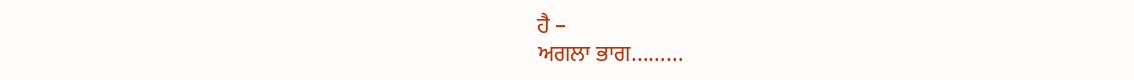ਹੈ –
ਅਗਲਾ ਭਾਗ………